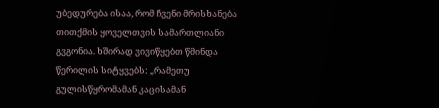უბედურება ისაა, რომ ჩვენი მრისხანება თითქმის ყოველთვის სამართლიანი გვგონია. ხშირად ვივიწყებთ წმინდა წერილის სიტყვებს: „რამეთუ გულისწყრომამან კაცისამან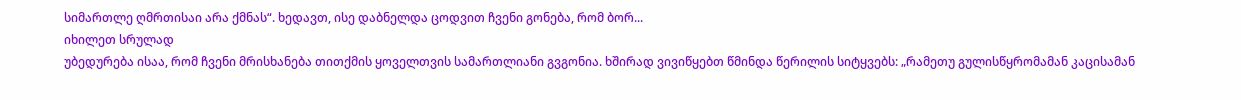სიმართლე ღმრთისაი არა ქმნას“. ხედავთ, ისე დაბნელდა ცოდვით ჩვენი გონება, რომ ბორ...
იხილეთ სრულად
უბედურება ისაა, რომ ჩვენი მრისხანება თითქმის ყოველთვის სამართლიანი გვგონია. ხშირად ვივიწყებთ წმინდა წერილის სიტყვებს: „რამეთუ გულისწყრომამან კაცისამან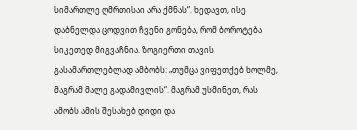სიმართლე ღმრთისაი არა ქმნას“. ხედავთ, ისე დაბნელდა ცოდვით ჩვენი გონება, რომ ბოროტება სიკეთედ მიგვაჩნია. ზოგიერთი თავის გასამართლებლად ამბობს: „თუმცა ვიფეთქებ ხოლმე, მაგრამ მალე გადამივლის“. მაგრამ უსმინეთ, რას ამობს ამის შესახებ დიდი და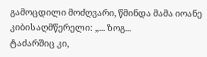გამოცდილი მოძღვარი, წმინდა მამა იოანე კიბისაღმწერელი: „... ზოგ...
ტაძარშიც კი,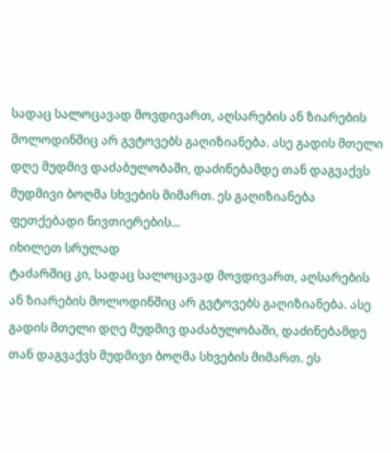სადაც სალოცავად მოვდივართ, აღსარების ან ზიარების მოლოდინშიც არ გვტოვებს გაღიზიანება. ასე გადის მთელი დღე მუდმივ დაძაბულობაში, დაძინებამდე თან დაგვაქვს მუდმივი ბოღმა სხვების მიმართ. ეს გაღიზიანება ფეთქებადი ნივთიერების...
იხილეთ სრულად
ტაძარშიც კი, სადაც სალოცავად მოვდივართ, აღსარების ან ზიარების მოლოდინშიც არ გვტოვებს გაღიზიანება. ასე გადის მთელი დღე მუდმივ დაძაბულობაში, დაძინებამდე თან დაგვაქვს მუდმივი ბოღმა სხვების მიმართ. ეს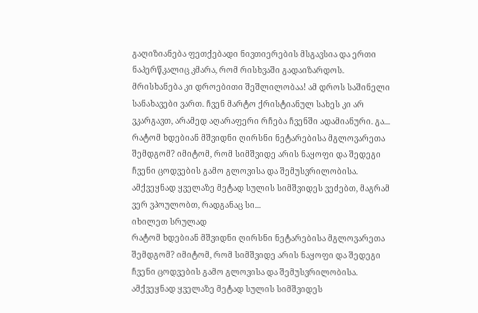გაღიზიანება ფეთქებადი ნივთიერების მსგავსია და ერთი ნაპერწკალიც კმარა, რომ რისხვაში გადაიზარდოს. მრისხანება კი დროებითი შეშლილობაა! ამ დროს საშინელი სანახავები ვართ. ჩვენ მარტო ქრისტიანულ სახეს კი არ ვკარგავთ, არამედ აღარაფერი რჩება ჩვენში ადამიანური. გა...
რატომ ხდებიან მშვიდნი ღირსნი ნეტარებისა მგლოვარეთა შემდგომ? იმიტომ, რომ სიმშვიდე არის ნაყოფი და შედეგი ჩვენი ცოდვების გამო გლოვისა და შემუსვრილობისა. ამქვეყნად ყველაზე მეტად სულის სიმშვიდეს ვეძებთ, მაგრამ ვერ ვპოულობთ, რადგანაც სი...
იხილეთ სრულად
რატომ ხდებიან მშვიდნი ღირსნი ნეტარებისა მგლოვარეთა შემდგომ? იმიტომ, რომ სიმშვიდე არის ნაყოფი და შედეგი ჩვენი ცოდვების გამო გლოვისა და შემუსვრილობისა. ამქვეყნად ყველაზე მეტად სულის სიმშვიდეს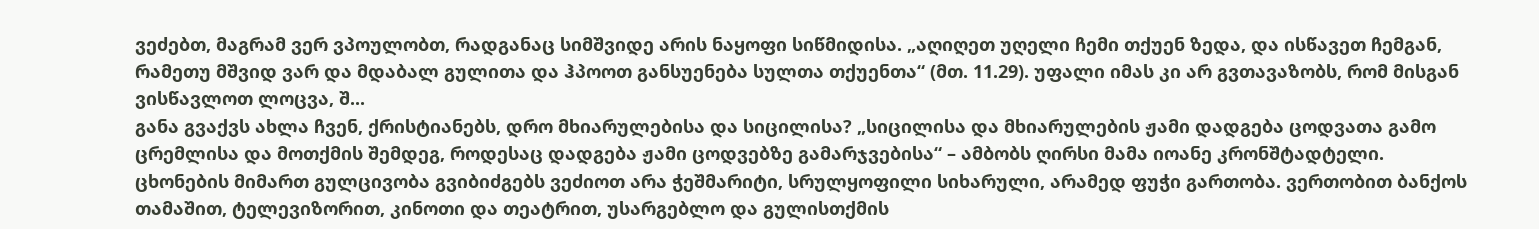ვეძებთ, მაგრამ ვერ ვპოულობთ, რადგანაც სიმშვიდე არის ნაყოფი სიწმიდისა. „აღიღეთ უღელი ჩემი თქუენ ზედა, და ისწავეთ ჩემგან, რამეთუ მშვიდ ვარ და მდაბალ გულითა და ჰპოოთ განსუენება სულთა თქუენთა“ (მთ. 11.29). უფალი იმას კი არ გვთავაზობს, რომ მისგან ვისწავლოთ ლოცვა, შ...
განა გვაქვს ახლა ჩვენ, ქრისტიანებს, დრო მხიარულებისა და სიცილისა? „სიცილისა და მხიარულების ჟამი დადგება ცოდვათა გამო ცრემლისა და მოთქმის შემდეგ, როდესაც დადგება ჟამი ცოდვებზე გამარჯვებისა“ – ამბობს ღირსი მამა იოანე კრონშტადტელი.
ცხონების მიმართ გულცივობა გვიბიძგებს ვეძიოთ არა ჭეშმარიტი, სრულყოფილი სიხარული, არამედ ფუჭი გართობა. ვერთობით ბანქოს თამაშით, ტელევიზორით, კინოთი და თეატრით, უსარგებლო და გულისთქმის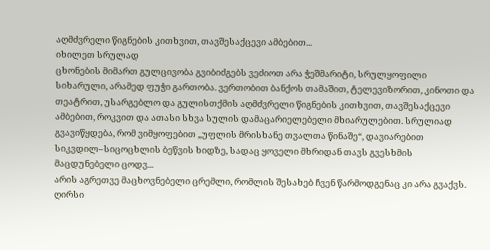აღმძვრელი წიგნების კითხვით, თავშესაქცევი ამბებით...
იხილეთ სრულად
ცხონების მიმართ გულცივობა გვიბიძგებს ვეძიოთ არა ჭეშმარიტი, სრულყოფილი სიხარული, არამედ ფუჭი გართობა. ვერთობით ბანქოს თამაშით, ტელევიზორით, კინოთი და თეატრით, უსარგებლო და გულისთქმის აღმძვრელი წიგნების კითხვით, თავშესაქცევი ამბებით, როკვით და ათასი სხვა სულის დამაცარიელებელი მხიარულებით. სრულიად გვავიწყდება, რომ ვიმყოფებით „უფლის მრისხანე თვალთა წინაშე“, დავიარებით სიკვდილ–სიცოცხლის ბეწვის ხიდზე, სადაც ყოველი მხრიდან თავს გვესხმის მაცდუნებელი ცოდვ...
არის აგრეთვე მაცხოვნებელი ცრემლი, რომლის შესახებ ჩვენ წარმოდგენაც კი არა გვაქვს. ღირსი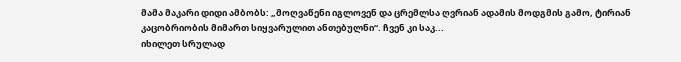მამა მაკარი დიდი ამბობს: „მოღვაწენი იგლოვენ და ცრემლსა ღვრიან ადამის მოდგმის გამო, ტირიან კაცობრიობის მიმართ სიყვარულით ანთებულნი“. ჩვენ კი საკ...
იხილეთ სრულად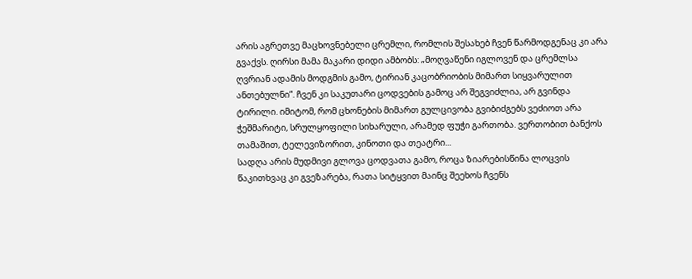არის აგრეთვე მაცხოვნებელი ცრემლი, რომლის შესახებ ჩვენ წარმოდგენაც კი არა გვაქვს. ღირსი მამა მაკარი დიდი ამბობს: „მოღვაწენი იგლოვენ და ცრემლსა ღვრიან ადამის მოდგმის გამო, ტირიან კაცობრიობის მიმართ სიყვარულით ანთებულნი“. ჩვენ კი საკუთარი ცოდვების გამოც არ შეგვიძლია, არ გვინდა ტირილი. იმიტომ, რომ ცხონების მიმართ გულცივობა გვიბიძგებს ვეძიოთ არა ჭეშმარიტი, სრულყოფილი სიხარული, არამედ ფუჭი გართობა. ვერთობით ბანქოს თამაშით, ტელევიზორით, კინოთი და თეატრი...
სადღა არის მუდმივი გლოვა ცოდვათა გამო, როცა ზიარებისწინა ლოცვის წაკითხვაც კი გვეზარება, რათა სიტყვით მაინც შეეხოს ჩვენს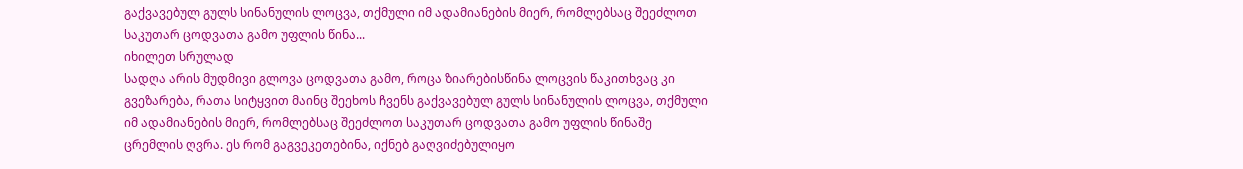გაქვავებულ გულს სინანულის ლოცვა, თქმული იმ ადამიანების მიერ, რომლებსაც შეეძლოთ საკუთარ ცოდვათა გამო უფლის წინა...
იხილეთ სრულად
სადღა არის მუდმივი გლოვა ცოდვათა გამო, როცა ზიარებისწინა ლოცვის წაკითხვაც კი გვეზარება, რათა სიტყვით მაინც შეეხოს ჩვენს გაქვავებულ გულს სინანულის ლოცვა, თქმული იმ ადამიანების მიერ, რომლებსაც შეეძლოთ საკუთარ ცოდვათა გამო უფლის წინაშე ცრემლის ღვრა. ეს რომ გაგვეკეთებინა, იქნებ გაღვიძებულიყო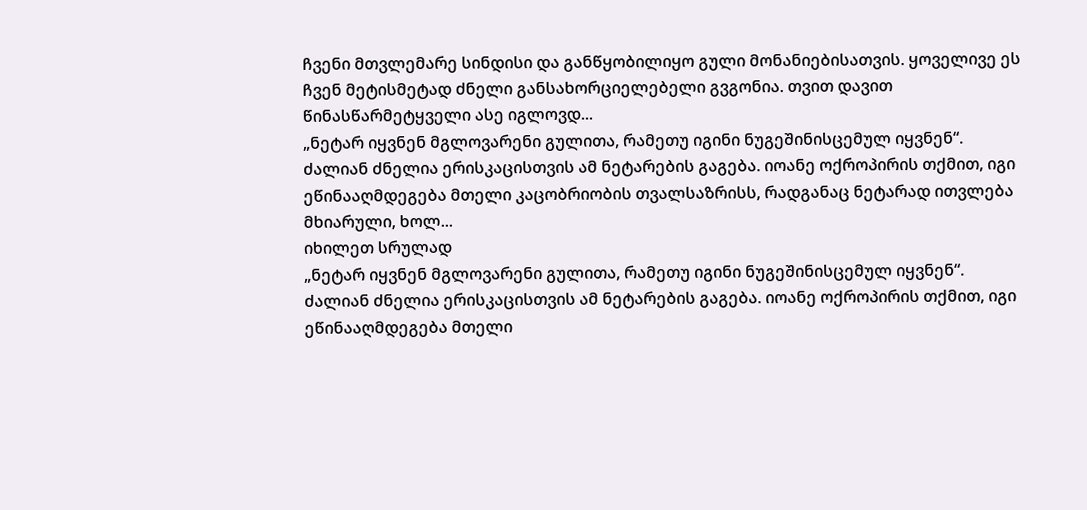ჩვენი მთვლემარე სინდისი და განწყობილიყო გული მონანიებისათვის. ყოველივე ეს ჩვენ მეტისმეტად ძნელი განსახორციელებელი გვგონია. თვით დავით წინასწარმეტყველი ასე იგლოვდ...
„ნეტარ იყვნენ მგლოვარენი გულითა, რამეთუ იგინი ნუგეშინისცემულ იყვნენ“. ძალიან ძნელია ერისკაცისთვის ამ ნეტარების გაგება. იოანე ოქროპირის თქმით, იგი ეწინააღმდეგება მთელი კაცობრიობის თვალსაზრისს, რადგანაც ნეტარად ითვლება მხიარული, ხოლ...
იხილეთ სრულად
„ნეტარ იყვნენ მგლოვარენი გულითა, რამეთუ იგინი ნუგეშინისცემულ იყვნენ“. ძალიან ძნელია ერისკაცისთვის ამ ნეტარების გაგება. იოანე ოქროპირის თქმით, იგი ეწინააღმდეგება მთელი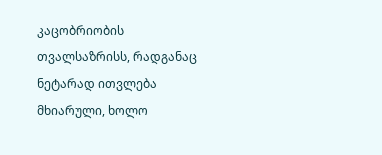კაცობრიობის თვალსაზრისს, რადგანაც ნეტარად ითვლება მხიარული, ხოლო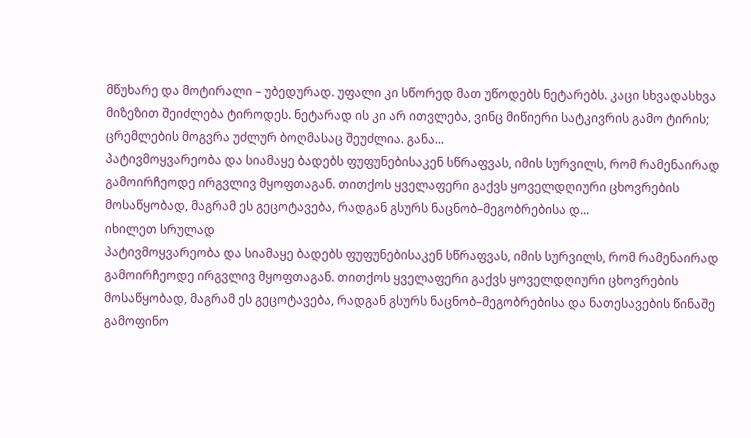მწუხარე და მოტირალი – უბედურად. უფალი კი სწორედ მათ უწოდებს ნეტარებს. კაცი სხვადასხვა მიზეზით შეიძლება ტიროდეს. ნეტარად ის კი არ ითვლება, ვინც მიწიერი სატკივრის გამო ტირის; ცრემლების მოგვრა უძლურ ბოღმასაც შეუძლია. განა...
პატივმოყვარეობა და სიამაყე ბადებს ფუფუნებისაკენ სწრაფვას, იმის სურვილს, რომ რამენაირად გამოირჩეოდე ირგვლივ მყოფთაგან. თითქოს ყველაფერი გაქვს ყოველდღიური ცხოვრების მოსაწყობად, მაგრამ ეს გეცოტავება, რადგან გსურს ნაცნობ–მეგობრებისა დ...
იხილეთ სრულად
პატივმოყვარეობა და სიამაყე ბადებს ფუფუნებისაკენ სწრაფვას, იმის სურვილს, რომ რამენაირად გამოირჩეოდე ირგვლივ მყოფთაგან. თითქოს ყველაფერი გაქვს ყოველდღიური ცხოვრების მოსაწყობად, მაგრამ ეს გეცოტავება, რადგან გსურს ნაცნობ–მეგობრებისა და ნათესავების წინაშე გამოფინო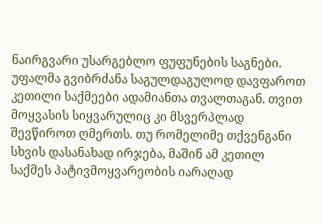ნაირგვარი უსარგებლო ფუფუნების საგნები.
უფალმა გვიბრძანა საგულდაგულოდ დავფაროთ კეთილი საქმეები ადამიანთა თვალთაგან. თვით მოყვასის სიყვარულიც კი მსვერპლად შევწიროთ ღმერთს. თუ რომელიმე თქვენგანი სხვის დასანახად ირჯება, მაშინ ამ კეთილ საქმეს პატივმოყვარეობის იარაღად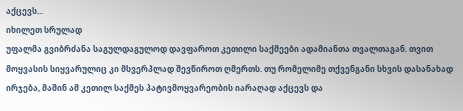აქცევს...
იხილეთ სრულად
უფალმა გვიბრძანა საგულდაგულოდ დავფაროთ კეთილი საქმეები ადამიანთა თვალთაგან. თვით მოყვასის სიყვარულიც კი მსვერპლად შევწიროთ ღმერთს. თუ რომელიმე თქვენგანი სხვის დასანახად ირჯება, მაშინ ამ კეთილ საქმეს პატივმოყვარეობის იარაღად აქცევს და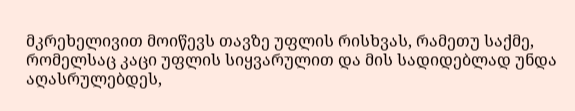მკრეხელივით მოიწევს თავზე უფლის რისხვას, რამეთუ საქმე, რომელსაც კაცი უფლის სიყვარულით და მის სადიდებლად უნდა აღასრულებდეს,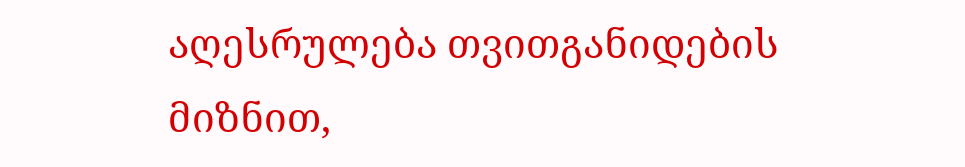აღესრულება თვითგანიდების მიზნით,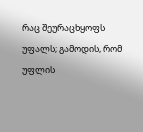რაც შეურაცხყოფს უფალს; გამოდის, რომ უფლის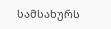სამსახურს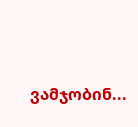ვამჯობინ...